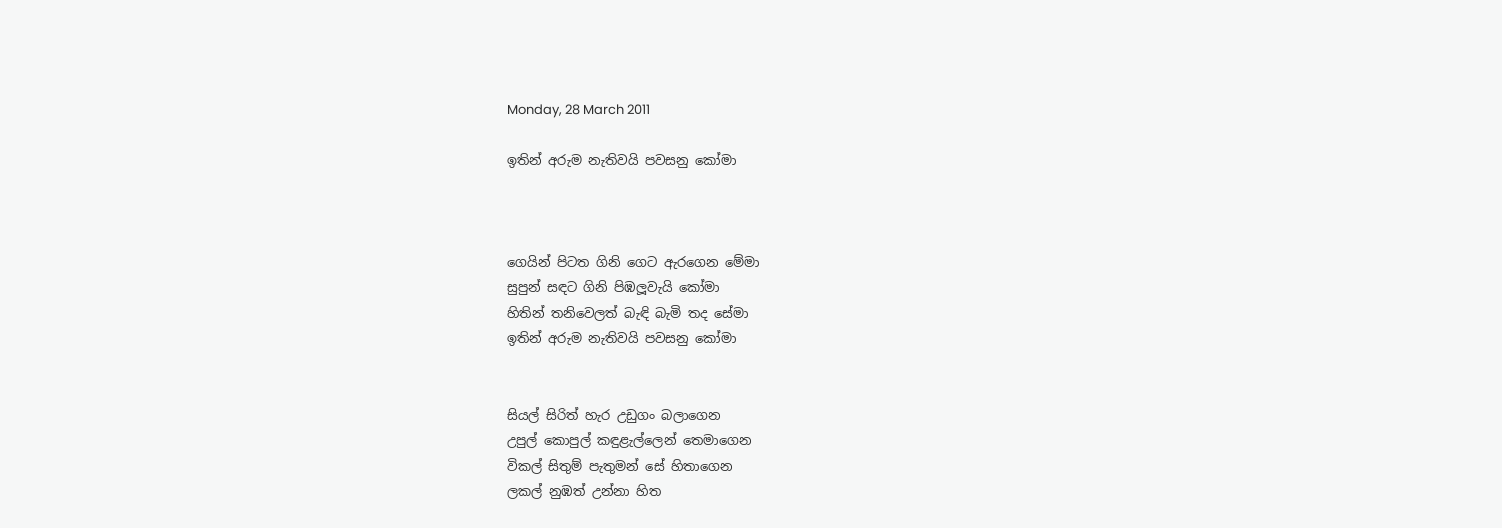Monday, 28 March 2011

ඉතින් අරුම නැතිවයි පවසනු කෝමා



ගෙයින් පිටත ගිනි ගෙට ඇරගෙන මේමා
සුපුන් සඳට ගිනි පිඹලූවැයි කෝමා
හිතින් තනිවෙලත් බැඳි බැමි තද සේමා
ඉතින් අරුම නැතිවයි පවසනු කෝමා


සියල් සිරිත් හැර උඩුගං බලාගෙන
උපුල් කොපුල් කඳුළැල්ලෙන් තෙමාගෙන
විකල් සිතුම් පැතුමන් සේ හිතාගෙන
ලකල් නුඹත් උන්නා හිත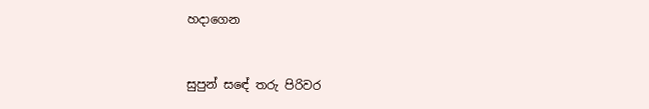හදාගෙන


සුපුන් සඳේ තරු පිරිවර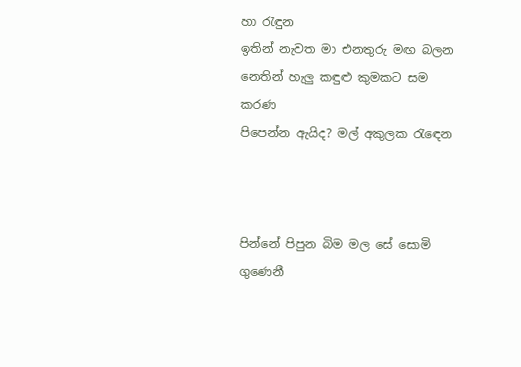හා ‍රැඳුන
ඉතින් නැවත මා එනතුරු මඟ බලන
නෙතින් හැලු කඳුළු කුමකට සම කරණ
පිපෙන්න ඇයිද? මල් අකුලක ‍රැ‍ඳෙන



පින්නේ පිපුන බිම මල සේ සොමි ගුණෙනී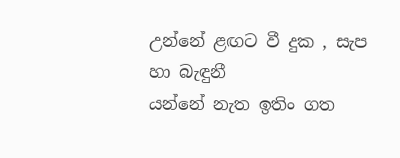උන්නේ ළඟට වී දුක , සැප හා බැඳුනී
යන්නේ නැත ඉතිං ගත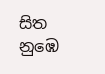සිත නුඹෙ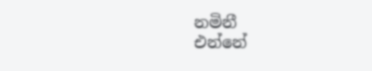නමිනී
එන්නේ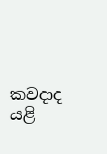කවදාද යළි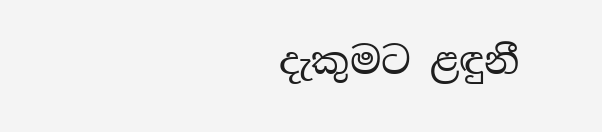දැකුමට ළඳුනී